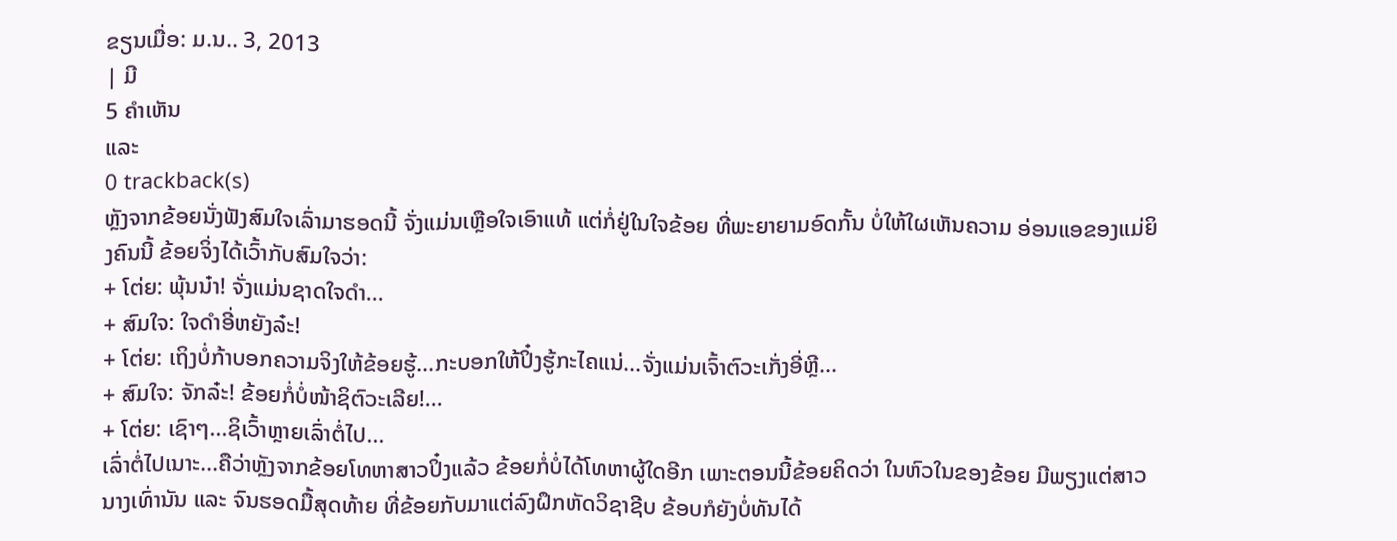ຂຽນເມື່ອ: ມ.ນ.. 3, 2013
| ມີ
5 ຄຳເຫັນ
ແລະ
0 trackback(s)
ຫຼັງຈາກຂ້ອຍນັ່ງຟັງສົມໃຈເລົ່າມາຮອດນີ້ ຈັ່ງແມ່ນເຫຼືອໃຈເອົາແທ້ ແຕ່ກໍ່ຢູ່ໃນໃຈຂ້ອຍ ທີ່ພະຍາຍາມອົດກັ້ນ ບໍ່ໃຫ້ໃຜເຫັນຄວາມ ອ່ອນແອຂອງແມ່ຍິງຄົນນີ້ ຂ້ອຍຈິ່ງໄດ້ເວົ້າກັບສົມໃຈວ່າ:
+ ໂຕ່ຍ: ພຸ້ນນ໋າ! ຈັ່ງແມ່ນຊາດໃຈດຳ...
+ ສົມໃຈ: ໃຈດຳອີ່ຫຍັງລ໋ະ!
+ ໂຕ່ຍ: ເຖິງບໍ່ກ້າບອກຄວາມຈິງໃຫ້ຂ້ອຍຮູ້...ກະບອກໃຫ້ປິ໋ງຮູ້ກະໄຄແນ່...ຈັ່ງແມ່ນເຈົ້າຕົວະເກັ່ງອີ່ຫຼີ...
+ ສົມໃຈ: ຈັກລ໋ະ! ຂ້ອຍກໍ່ບໍ່ໜ້າຊິຕົວະເລີຍ!...
+ ໂຕ່ຍ: ເຊົາໆ...ຊິເວົ້າຫຼາຍເລົ່າຕໍ່ໄປ...
ເລົ່າຕໍ່ໄປເນາະ...ຄືວ່າຫຼັງຈາກຂ້ອຍໂທຫາສາວປິ໋ງແລ້ວ ຂ້ອຍກໍ່ບໍ່ໄດ້ໂທຫາຜູ້ໃດອີກ ເພາະຕອນນີ້ຂ້ອຍຄິດວ່າ ໃນຫົວໃນຂອງຂ້ອຍ ມີພຽງແຕ່ສາວນາງເທົ່ານັນ ແລະ ຈົນຮອດມື້ສຸດທ້າຍ ທີ່ຂ້ອຍກັບມາແຕ່ລົງຝຶກຫັດວິຊາຊີບ ຂ້ອບກໍຍັງບໍ່ທັນໄດ້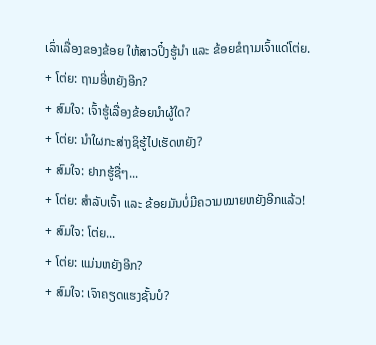ເລົ່າເລື່ອງຂອງຂ້ອຍ ໃຫ້ສາວປິ໋ງຮູ້ນຳ ແລະ ຂ້ອຍຂໍຖາມເຈົ້າແດ່ໂຕ່ຍ.
+ ໂຕ່ຍ: ຖາມອີ່ຫຍັງອີກ?
+ ສົມໃຈ: ເຈົ້າຮູ້ເລື່ອງຂ້ອຍນຳຜູ້ໃດ?
+ ໂຕ່ຍ: ນຳໃຜກະສ່າງຊິຮູ້ໄປເຮັດຫຍັງ?
+ ສົມໃຈ: ຢາກຮູ້ຊື່ໆ...
+ ໂຕ່ຍ: ສຳລັບເຈົ້າ ແລະ ຂ້ອຍມັນບໍ່ມີຄວາມໝາຍຫຍັງອີກແລ້ວ!
+ ສົມໃຈ: ໂຕ່ຍ...
+ ໂຕ່ຍ: ແມ່ນຫຍັງອີກ?
+ ສົມໃຈ: ເຈົາຄຽດແຮງຊັ້ນບໍ?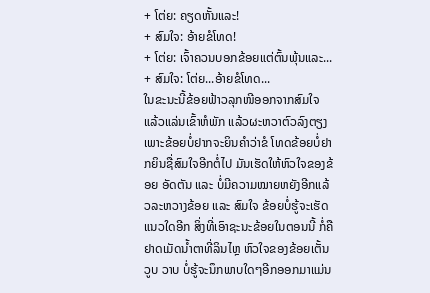+ ໂຕ່ຍ: ຄຽດຫັ້ນແລະ!
+ ສົມໃຈ: ອ້າຍຂໍໂທດ!
+ ໂຕ່ຍ: ເຈົ້າຄວນບອກຂ້ອຍແຕ່ຕົ້ນພຸ້ນແລະ...
+ ສົມໃຈ: ໂຕ່ຍ...ອ້າຍຂໍໂທດ...
ໃນຂະນະນີ້ຂ້ອຍຟ້າວລຸກໜີອອກຈາກສົມໃຈ ແລ້ວແລ່ນເຂົ້າຫໍພັກ ແລ້ວຜະຫວາຕົວລົງຕຽງ ເພາະຂ້ອຍບໍ່ຢາກຈະຍິນຄຳວ່າຂໍ ໂທດຂ້ອຍບໍ່ຢາກຍິນຊື່ສົມໃຈອີກຕໍ່ໄປ ມັນເຮັດໃຫ້ຫົວໃຈຂອງຂ້ອຍ ອັດຕັນ ແລະ ບໍ່ມີຄວາມໝາຍຫຍັງອີກແລ້ວລະຫວາງຂ້ອຍ ແລະ ສົມໃຈ ຂ້ອຍບໍ່ຮູ້ຈະເຮັດແນວໃດອີກ ສິ່ງທີ່ເອົາຊະນະຂ້ອຍໃນຕອນນີ້ ກໍ່ຄືຢາດເມັດນ້ຳຕາທີ່ລິນໄຫຼ ຫົວໃຈຂອງຂ້ອຍເຕັ້ນວູບ ວາບ ບໍ່ຮູ້ຈະນຶກພາບໃດໆອີກອອກມາແມ່ນ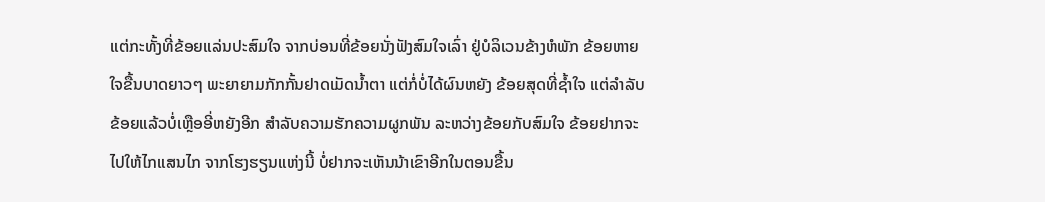ແຕ່ກະທັ້ງທີ່ຂ້ອຍແລ່ນປະສົມໃຈ ຈາກບ່ອນທີ່ຂ້ອຍນັ່ງຟັງສົມໃຈເລົ່າ ຢູ່ບໍລິເວນຂ້າງຫໍພັກ ຂ້ອຍຫາຍໃຈຂື້ນບາດຍາວໆ ພະຍາຍາມກັກກັ້ນຢາດເມັດນ້ຳຕາ ແຕ່ກໍ່ບໍ່ໄດ້ຜົນຫຍັງ ຂ້ອຍສຸດທີ່ຊ້ຳໃຈ ແຕ່ລຳລັບຂ້ອຍແລ້ວບໍ່ເຫຼືອອີ່ຫຍັງອີກ ສຳລັບຄວາມຮັກຄວາມຜູກພັນ ລະຫວ່າງຂ້ອຍກັບສົມໃຈ ຂ້ອຍຢາກຈະໄປໃຫ້ໄກແສນໄກ ຈາກໂຮງຮຽນແຫ່ງນີ້ ບໍ່ຢາກຈະເຫັນນ້າເຂົາອີກໃນຕອນຂື້ນ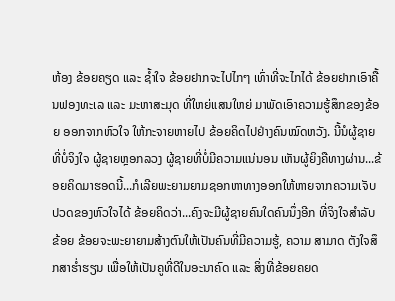ຫ້ອງ ຂ້ອຍຄຽດ ແລະ ຊ້ຳໃຈ ຂ້ອຍຢາກຈະໄປໄກໆ ເທົ່າທີ່ຈະໄກໄດ້ ຂ້ອຍຢາກເອົາຄື້ນຟອງທະເລ ແລະ ມະຫາສະມຸດ ທີ່ໃຫຍ່ແສນໃຫຍ່ ມາພັດເອົາຄວາມຮູ້ສຶກຂອງຂ້ອຍ ອອກຈາກຫົວໃຈ ໃຫ້ກະຈາຍຫາຍໄປ ຂ້ອຍຄິດໄປຢ່າງຄົນໝົດຫວັງ. ນີ້ນໍຜູ້ຊາຍທີ່ບໍ່ຈິງໃຈ ຜູ້ຊາຍຫຼອກລວງ ຜູ້ຊາຍທີ່ບໍ່ມີຄວາມແນ່ນອນ ເຫັນຜູ້ຍິງຄືທາງຜ່ານ...ຂ້ອຍຄິດມາຮອດນີ້...ກໍເລີຍພະຍາມຍາມຊອກຫາທາງອອກໃຫ້ຫາຍຈາກຄວາມເຈັບປວດຂອງຫົວໃຈໄດ້ ຂ້ອຍຄິດວ່າ...ຄົງຈະມີຜູ້ຊາຍຄົນໃດຄົນນຶ່ງອີກ ທີ່ຈິງໃຈສຳລັບຂ້ອຍ ຂ້ອຍຈະພະຍາຍາມສ້າງຕົນໃຫ້ເປັນຄົນທີ່ມີຄວາມຮູ້, ຄວາມ ສາມາດ ຕັງໃຈສຶກສາຮ່ຳຮຽນ ເພື່ອໃຫ້ເປັນຄູທີ່ດີໃນອະນາຄົດ ແລະ ສິ່ງທີ່ຂ້ອຍຄຍດ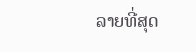ລາຍທີ່ສຸດ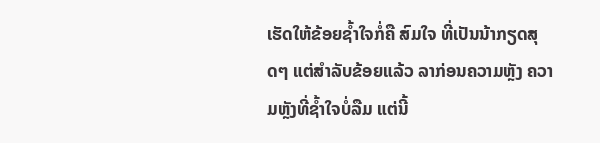ເຮັດໃຫ້ຂ້ອຍຊ້ຳໃຈກໍ່ຄື ສົມໃຈ ທີ່ເປັນນ້າກຽດສຸດໆ ແຕ່ສຳລັບຂ້ອຍແລ້ວ ລາກ່ອນຄວາມຫຼັງ ຄວາມຫຼັງທີ່ຊ້ຳໃຈບໍ່ລືມ ແຕ່ນີ້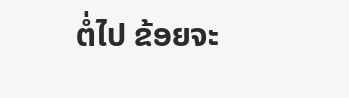ຕໍ່ໄປ ຂ້ອຍຈະ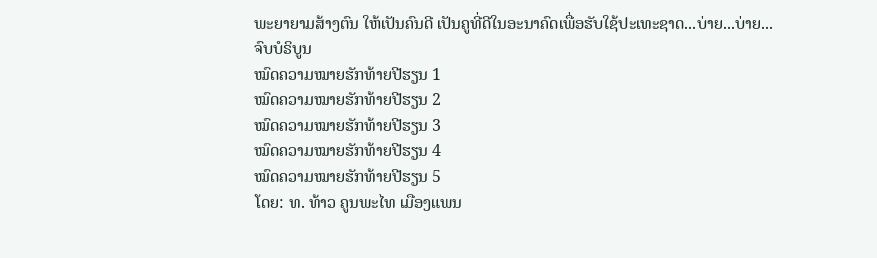ພະຍາຍາມສ້າງຕົນ ໃຫ້ເປັນຄົນດີ ເປັນຄູທີ່ດີໃນອະນາຄົດເພື່ອຮັບໃຊ້ປະເທະຊາດ...ບ່າຍ...ບ່າຍ...
ຈົບບໍຣິບູນ
ໝົດຄວາມໝາຍຮັກທ້າຍປີຮຽນ 1
ໝົດຄວາມໝາຍຮັກທ້າຍປີຮຽນ 2
ໝົດຄວາມໝາຍຮັກທ້າຍປີຮຽນ 3
ໝົດຄວາມໝາຍຮັກທ້າຍປີຮຽນ 4
ໝົດຄວາມໝາຍຮັກທ້າຍປີຮຽນ 5
ໂດຍ: ທ. ທ້າວ ຄູນພະໄທ ເມືອງແພນ